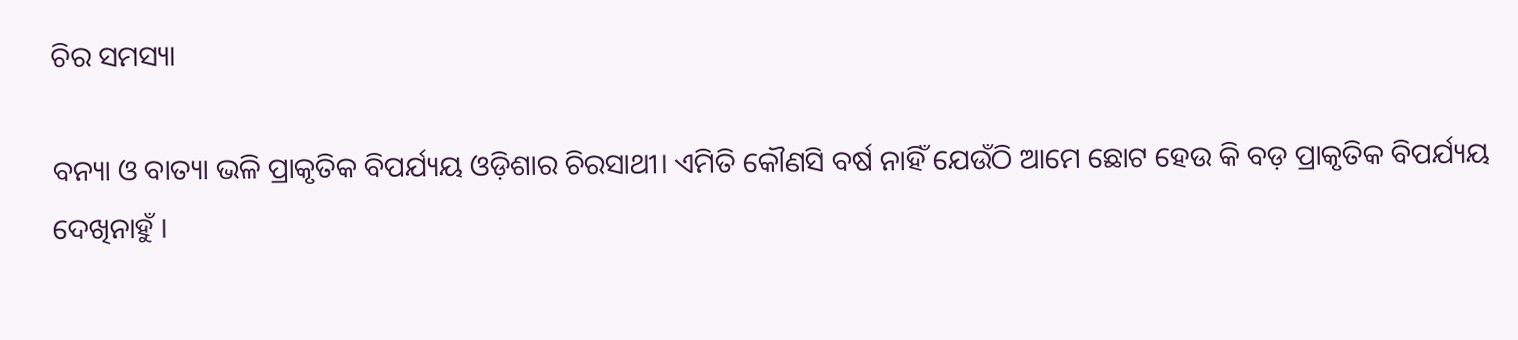ଚିର ସମସ୍ୟା

ବନ୍ୟା ଓ ବାତ୍ୟା ଭଳି ପ୍ରାକୃତିକ ବିପର୍ଯ୍ୟୟ ଓଡ଼ିଶାର ଚିରସାଥୀ। ଏମିତି କୌଣସି ବର୍ଷ ନାହିଁ ଯେଉଁଠି ଆମେ ଛୋଟ ହେଉ କି ବଡ଼ ପ୍ରାକୃତିକ ବିପର୍ଯ୍ୟୟ ଦେଖିନାହୁଁ ।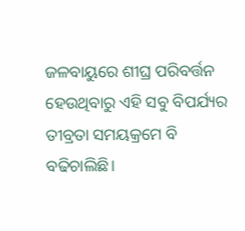ଜଳବାୟୁରେ ଶୀଘ୍ର ପରିବର୍ତ୍ତନ ହେଉଥିବାରୁ ଏହି ସବୁ ବିପର୍ଯ୍ୟର ତୀବ୍ରତା ସମୟକ୍ରମେ ବି ବଢିଚାଲିଛି।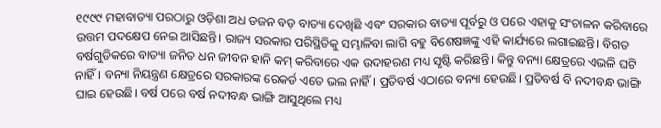୧୯୯୯ ମହାବାତ୍ୟା ପରଠାରୁ ଓଡ଼ିଶା ଅଧ ଡଜନ ବଡ଼ ବାତ୍ୟା ଦେଖିଛି ଏବଂ ସରକାର ବାତ୍ୟା ପୂର୍ବରୁ ଓ ପରେ ଏହାକୁ ସଂଚାଳନ କରିବାରେ ଉତ୍ତମ ପଦକ୍ଷେପ ନେଇ ଆସିଛନ୍ତି। ରାଜ୍ୟ ସରକାର ପରିସ୍ଥିତିକୁ ସମ୍ଭାଳିବା ଲାଗି ବହୁ ବିଶେଷଜ୍ଞଙ୍କୁ ଏହି କାର୍ଯ୍ୟରେ ଲଗାଇଛନ୍ତି। ବିଗତ ବର୍ଷଗୁଡିକରେ ବାତ୍ୟା ଜନିତ ଧନ ଜୀବନ ହାନି କମ୍‌ କରିବାରେ ଏକ ଉଦାହରଣ ମଧ୍ୟ ସୃଷ୍ଟି କରିଛନ୍ତି। କିନ୍ତୁ ବନ୍ୟା କ୍ଷେତ୍ରରେ ଏଭଳି ଘଟି ନାହିଁ। ବନ୍ୟା ନିୟନ୍ତ୍ରଣ କ୍ଷେତ୍ରରେ ସରକାରଙ୍କ ରେକର୍ଡ ଏତେ ଭଲ ନାହିଁ। ପ୍ରତିବର୍ଷ ଏଠାରେ ବନ୍ୟା ହେଉଛି। ପ୍ରତିବର୍ଷ ବି ନଦୀବନ୍ଧ ଭାଙ୍ଗି ଘାଇ ହେଉଛି। ବର୍ଷ ପରେ ବର୍ଷ ନଦୀବନ୍ଧ ଭାଙ୍ଗି ଆସୁଥିଲେ ମଧ୍ୟ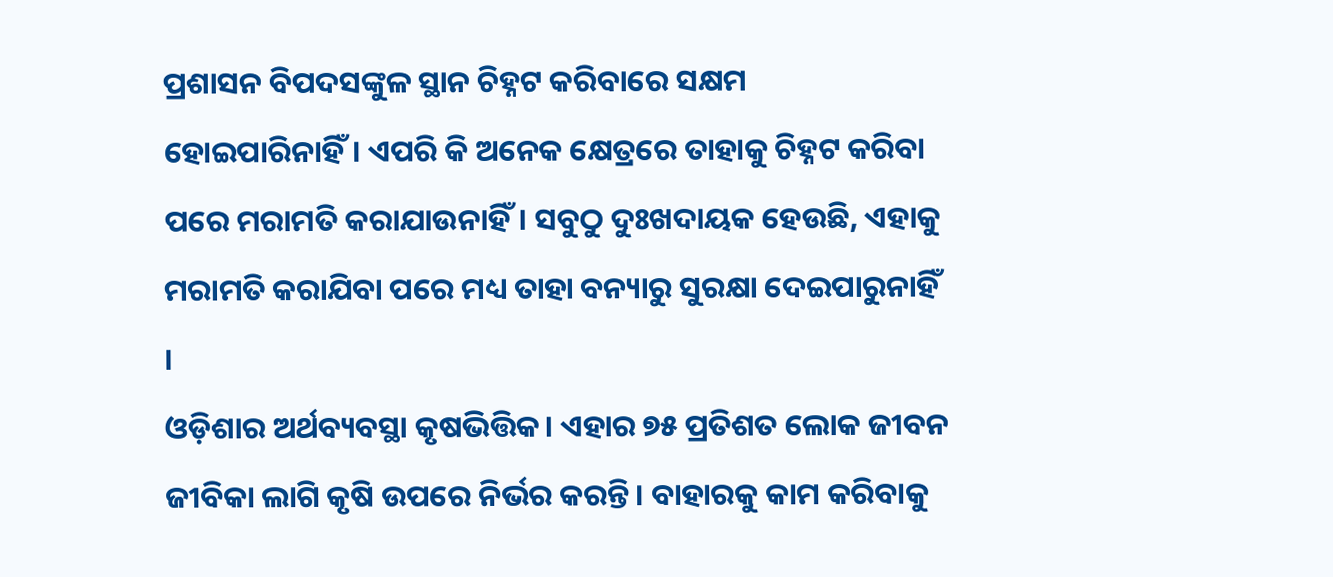ପ୍ରଶାସନ ବିପଦସଙ୍କୁଳ ସ୍ଥାନ ଚିହ୍ନଟ କରିବାରେ ସକ୍ଷମ ହୋଇପାରିନାହିଁ। ଏପରି କି ଅନେକ କ୍ଷେତ୍ରରେ ତାହାକୁ ଚିହ୍ନଟ କରିବା ପରେ ମରାମତି କରାଯାଉନାହିଁ। ସବୁଠୁ ଦୁଃଖଦାୟକ ହେଉଛି, ଏହାକୁ ମରାମତି କରାଯିବା ପରେ ମଧ୍ୟ ତାହା ବନ୍ୟାରୁ ସୁରକ୍ଷା ଦେଇପାରୁନାହିଁ ।
ଓଡ଼ିଶାର ଅର୍ଥବ୍ୟବସ୍ଥା କୃଷଭିତ୍ତିକ। ଏହାର ୭୫ ପ୍ରତିଶତ ଲୋକ ଜୀବନ ଜୀବିକା ଲାଗି କୃଷି ଉପରେ ନିର୍ଭର କରନ୍ତି। ବାହାରକୁ କାମ କରିବାକୁ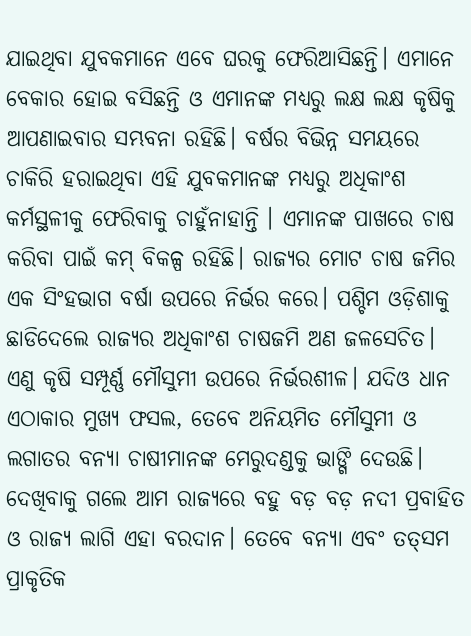ଯାଇଥିବା ଯୁବକମାନେ ଏବେ ଘରକୁ ଫେରିଆସିଛନ୍ତି। ଏମାନେ ବେକାର ହୋଇ ବସିଛନ୍ତି ଓ ଏମାନଙ୍କ ମଧ୍ୟରୁ ଲକ୍ଷ ଲକ୍ଷ କୃଷିକୁ ଆପଣାଇବାର ସମ୍ଭବନା ରହିଛି। ବର୍ଷର ବିଭିନ୍ନ ସମୟରେ ଚାକିରି ହରାଇଥିବା ଏହି ଯୁବକମାନଙ୍କ ମଧ୍ୟରୁ ଅଧିକାଂଶ କର୍ମସ୍ଥଳୀକୁ ଫେରିବାକୁ ଚାହୁଁନାହାନ୍ତି । ଏମାନଙ୍କ ପାଖରେ ଚାଷ କରିବା ପାଇଁ କମ୍‌ ବିକଳ୍ପ ରହିଛି। ରାଜ୍ୟର ମୋଟ ଚାଷ ଜମିର ଏକ ସିଂହଭାଗ ବର୍ଷା ଉପରେ ନିର୍ଭର କରେ। ପଶ୍ଚିମ ଓଡ଼ିଶାକୁ ଛାଡିଦେଲେ ରାଜ୍ୟର ଅଧିକାଂଶ ଚାଷଜମି ଅଣ ଜଳସେଚିତ। ଏଣୁ କୃଷି ସମ୍ପୂର୍ଣ୍ଣ ମୌସୁମୀ ଉପରେ ନିର୍ଭରଶୀଳ। ଯଦିଓ ଧାନ ଏଠାକାର ମୁଖ୍ୟ ଫସଲ, ତେବେ ଅନିୟମିତ ମୌସୁମୀ ଓ ଲଗାତର ବନ୍ୟା ଚାଷୀମାନଙ୍କ ମେରୁଦଣ୍ଡକୁ ଭାଙ୍ଗି ଦେଉଛି। ଦେଖିବାକୁ ଗଲେ ଆମ ରାଜ୍ୟରେ ବହୁ ବଡ଼ ବଡ଼ ନଦୀ ପ୍ରବାହିତ ଓ ରାଜ୍ୟ ଲାଗି ଏହା ବରଦାନ। ତେବେ ବନ୍ୟା ଏବଂ ତତ୍‌ସମ ପ୍ରାକୃତିକ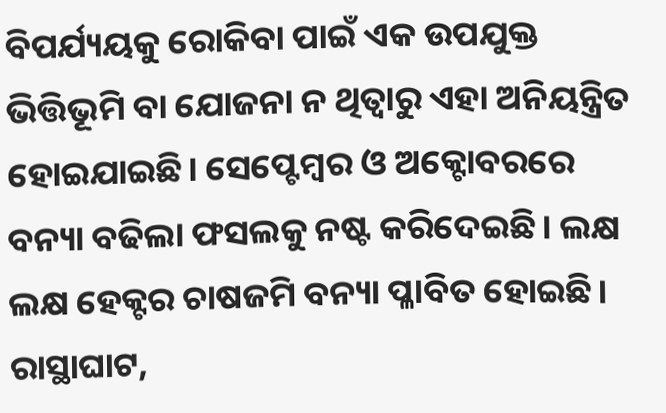ବିପର୍ଯ୍ୟୟକୁ ରୋକିବା ପାଇଁ ଏକ ଉପଯୁକ୍ତ ଭିତ୍ତିଭୂମି ବା ଯୋଜନା ନ ଥିତ୍ବାରୁ ଏହା ଅନିୟନ୍ତ୍ରିତ ହୋଇଯାଇଛି। ସେପ୍ଟେମ୍ବର ଓ ଅକ୍ଟୋବରରେ ବନ୍ୟା ବଢିଲା ଫସଲକୁ ନଷ୍ଟ କରିଦେଇଛି। ଲକ୍ଷ ଲକ୍ଷ ହେକ୍ଟର ଚାଷଜମି ବନ୍ୟା ପ୍ଳାବିତ ହୋଇଛି। ରାସ୍ଥାଘାଟ,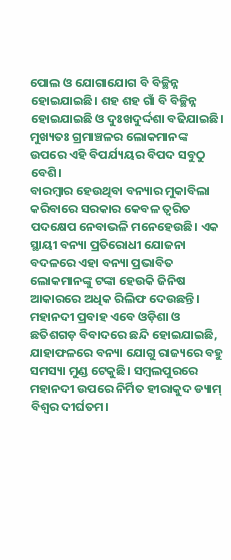ପୋଲ ଓ ଯୋଗାଯୋଗ ବି ବିଚ୍ଛିନ୍ନ ହୋଇଯାଇଛି। ଶହ ଶହ ଗାଁ ବି ବିଚ୍ଛିନ୍ନ ହୋଇଯାଇଛି ଓ ଦୁଃଖଦୁର୍ଦ୍ଦଶା ବଢିଯାଇଛି। ମୁଖ୍ୟତଃ ଗ୍ରମାଞ୍ଚଳର ଲୋକମାନଙ୍କ ଉପରେ ଏହି ବିପର୍ଯ୍ୟୟର ବିପଦ ସବୁଠୁ ବେଶି।
ବାରମ୍ବାର ହେଉଥିବା ବନ୍ୟାର ମୁକାବିଲା କରିବାରେ ସରକାର କେବଳ ତ୍ୱରିତ ପଦକ୍ଷେପ ନେବାଭଳି ମନେହେଉଛି। ଏକ ସ୍ଥାୟୀ ବନ୍ୟା ପ୍ରତିରୋଧୀ ଯୋଜନା ବଦଳରେ ଏହା ବନ୍ୟା ପ୍ରଭାବିତ ଲୋକମାନଙ୍କୁ ଟଙ୍କା ହେଉକି ଜିନିଷ ଆକାରରେ ଅଧିକ ରିଲିଫ ଦେଉଛନ୍ତି। ମହାନଦୀ ପ୍ରବାହ ଏବେ ଓଡ଼ିଶା ଓ ଛତିଶଗଡ଼ ବିବାଦରେ ଛନ୍ଦି ହୋଇଯାଇଛି, ଯାହାଫଳରେ ବନ୍ୟା ଯୋଗୁ ରାଜ୍ୟରେ ବହୁ ସମସ୍ୟା ମୁଣ୍ଡ ଟେକୁଛି। ସମ୍ବଲପୁରରେ ମହାନଦୀ ଉପରେ ନିର୍ମିତ ହୀରାକୁଦ ଡ୍ୟାମ୍‌ ବିଶ୍ୱର ଦୀର୍ଘତମ।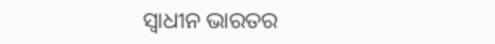ସ୍ବାଧୀନ ଭାରତର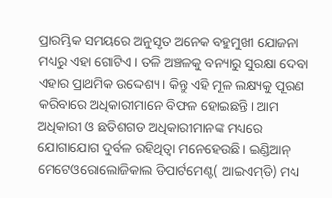ପ୍ରାରମ୍ଭିକ ସମୟରେ ଅନୁସୃତ ଅନେକ ବହୁମୁଖୀ ଯୋଜନା ମଧ୍ୟରୁ ଏହା ଗୋଟିଏ। ତଳି ଅଞ୍ଚଳକୁ ବନ୍ୟାରୁ ସୁରକ୍ଷା ଦେବା ଏହାର ପ୍ରାଥମିକ ଉଦ୍ଦେଶ୍ୟ। କିନ୍ତୁ ଏହି ମୂଳ ଲକ୍ଷ୍ୟକୁ ପୂରଣ କରିବାରେ ଅଧିକାରୀମାନେ ବିଫଳ ହୋଇଛନ୍ତି। ଆମ ଅଧିକାରୀ ଓ ଛତିଶଗଡ ଅଧିକାରୀମାନଙ୍କ ମଧ୍ୟରେ ଯୋଗାଯୋଗ ଦୁର୍ବଳ ରହିଥିତ୍ବା ମନେହେଉଛି। ଇଣ୍ଡିଆନ୍‌ ମେଟେଓରୋଲୋଜିକାଲ ଡିପାର୍ଟମେଣ୍ଟ( ଆଇଏମ୍‌ଡି) ମଧ୍ୟ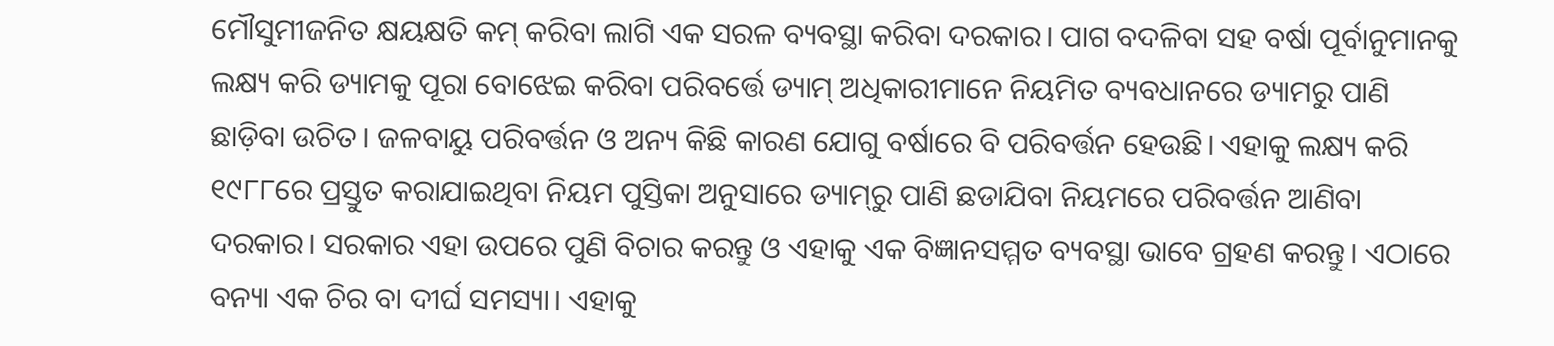ମୌସୁମୀଜନିତ କ୍ଷୟକ୍ଷତି କମ୍‌ କରିବା ଲାଗି ଏକ ସରଳ ବ୍ୟବସ୍ଥା କରିବା ଦରକାର। ପାଗ ବଦଳିବା ସହ ବର୍ଷା ପୂର୍ବାନୁମାନକୁ ଲକ୍ଷ୍ୟ କରି ଡ୍ୟାମକୁ ପୂରା ବୋଝେଇ କରିବା ପରିବର୍ତ୍ତେ ଡ୍ୟାମ୍‌ ଅଧିକାରୀମାନେ ନିୟମିତ ବ୍ୟବଧାନରେ ଡ୍ୟାମରୁ ପାଣି ଛାଡ଼ିବା ଉଚିତ। ଜଳବାୟୁ ପରିବର୍ତ୍ତନ ଓ ଅନ୍ୟ କିଛି କାରଣ ଯୋଗୁ ବର୍ଷାରେ ବି ପରିବର୍ତ୍ତନ ହେଉଛି। ଏହାକୁ ଲକ୍ଷ୍ୟ କରି ୧୯୮୮ରେ ପ୍ରସ୍ତୁତ କରାଯାଇଥିବା ନିୟମ ପୁସ୍ତିକା ଅନୁସାରେ ଡ୍ୟାମ୍‌ରୁ ପାଣି ଛଡାଯିବା ନିୟମରେ ପରିବର୍ତ୍ତନ ଆଣିବା ଦରକାର। ସରକାର ଏହା ଉପରେ ପୁଣି ବିଚାର କରନ୍ତୁ ଓ ଏହାକୁ ଏକ ବିଜ୍ଞାନସମ୍ମତ ବ୍ୟବସ୍ଥା ଭାବେ ଗ୍ରହଣ କରନ୍ତୁ। ଏଠାରେ ବନ୍ୟା ଏକ ଚିର ବା ଦୀର୍ଘ ସମସ୍ୟା। ଏହାକୁ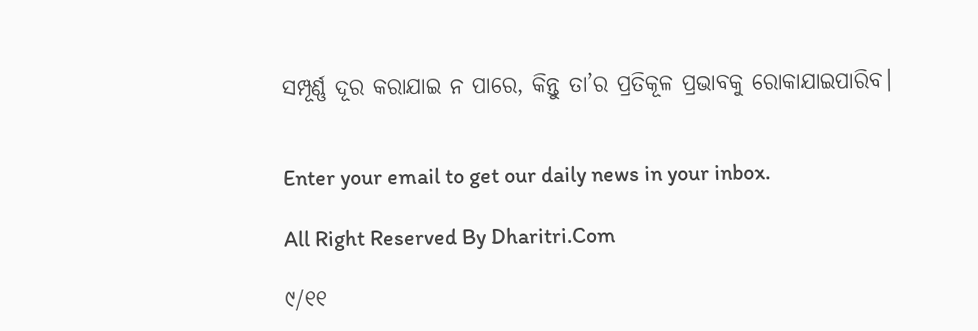ସମ୍ପୂର୍ଣ୍ଣ ଦୂର କରାଯାଇ ନ ପାରେ, କିନ୍ତୁ ତା’ର ପ୍ରତିକୂଳ ପ୍ରଭାବକୁ ରୋକାଯାଇପାରିବ।


Enter your email to get our daily news in your inbox.

All Right Reserved By Dharitri.Com

୯/୧୧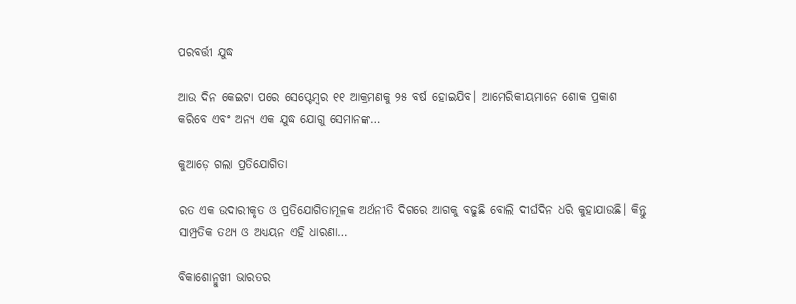ପରବର୍ତ୍ତୀ ଯୁଦ୍ଧ

ଆଉ ଦିନ କେଇଟା ପରେ ସେପ୍ଟେମ୍ୱର ୧୧ ଆକ୍ରମଣକୁ ୨୫ ବର୍ଷ ହୋଇଯିବ। ଆମେରିକୀୟମାନେ ଶୋକ ପ୍ରକାଶ କରିବେ ଏବଂ ଅନ୍ୟ ଏକ ଯୁଦ୍ଧ ଯୋଗୁ ସେମାନଙ୍କ…

କୁଆଡ଼େ ଗଲା ପ୍ରତିଯୋଗିତା

ରତ ଏକ ଉଦାରୀକୃତ ଓ ପ୍ରତିଯୋଗିତାମୂଳକ ଅର୍ଥନୀତି ଦିଗରେ ଆଗକୁ ବଢୁଛି ବୋଲି ଦୀର୍ଘଦିନ ଧରି କୁହାଯାଉଛି। କିନ୍ତୁ ସାମ୍ପ୍ରତିକ ତଥ୍ୟ ଓ ଅଧ୍ୟୟନ ଏହି ଧାରଣା…

ବିକାଶୋନ୍ମୁଖୀ ଭାରତର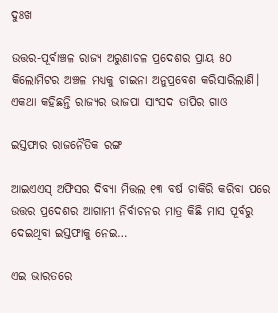ଦୁଃଖ

ଉତ୍ତର-ପୂର୍ବାଞ୍ଚଳ ରାଜ୍ୟ ଅରୁଣାଚଳ ପ୍ରଦେଶର ପ୍ରାୟ ୫୦ କିଲୋମିଟର ଅଞ୍ଚଳ ମଧ୍ୟକୁ ଚାଇନା ଅନୁପ୍ରବେଶ କରିସାରିଲାଣି। ଏକଥା କହିଛନ୍ତି ରାଜ୍ୟର ଭାଜପା ସାଂସଦ ତାପିର ଗାଓ

ଇସ୍ତଫାର ରାଜନୈତିକ ରଙ୍ଗ

ଆଇଏଏସ୍‌ ଅଫିସର ଦିବ୍ୟା ମିତ୍ତଲ ୧୩ ବର୍ଷ ଚାକିରି କରିବା ପରେ ଉତ୍ତର ପ୍ରଦେଶର ଆଗାମୀ ନିର୍ବାଚନର ମାତ୍ର କିଛି ମାସ ପୂର୍ବରୁ ଦେଇଥିବା ଇସ୍ତଫାକୁ ନେଇ…

ଏଇ ଭାରତରେ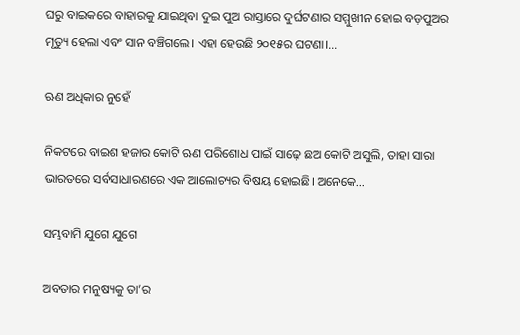ଘରୁ ବାଇକରେ ବାହାରକୁ ଯାଇଥିବା ଦୁଇ ପୁଅ ରାସ୍ତାରେ ଦୁର୍ଘଟଣାର ସମ୍ମୁଖୀନ ହୋଇ ବଡ଼ପୁଅର ମୃତ୍ୟୁ ହେଲା ଏବଂ ସାନ ବଞ୍ଚିଗଲେ। ଏହା ହେଉଛି ୨୦୧୫ର ଘଟଣା।…

ଋଣ ଅଧିକାର ନୁହେଁ

ନିକଟରେ ବାଇଶ ହଜାର କୋଟି ଋଣ ପରିଶୋଧ ପାଇଁ ସାଢ଼େ ଛଅ କୋଟି ଅସୁଲି, ତାହା ସାରା ଭାରତରେ ସର୍ବସାଧାରଣରେ ଏକ ଆଲୋଚ୍ୟର ବିଷୟ ହୋଇଛି। ଅନେକେ…

ସମ୍ଭବାମି ଯୁଗେ ଯୁଗେ

ଅବତାର ମନୁଷ୍ୟକୁ ତା’ର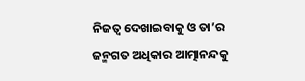ନିଜତ୍ୱ ଦେଖାଇବାକୁ ଓ ତା’ର ଜନ୍ମଗତ ଅଧିକାର ଆତ୍ମାନନ୍ଦକୁ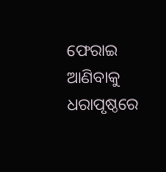ଫେରାଇ ଆଣିବାକୁ ଧରାପୃଷ୍ଠରେ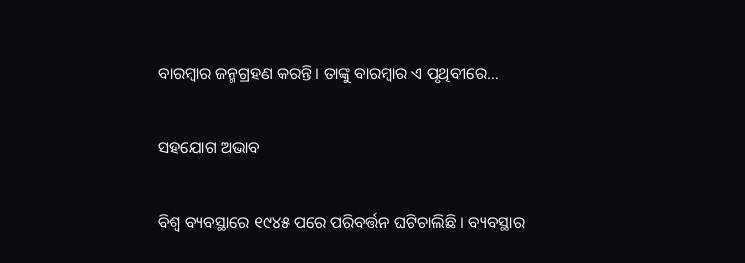ବାରମ୍ବାର ଜନ୍ମଗ୍ରହଣ କରନ୍ତି। ତାଙ୍କୁ ବାରମ୍ବାର ଏ ପୃଥିବୀରେ…

ସହଯୋଗ ଅଭାବ

ବିଶ୍ୱ ବ୍ୟବସ୍ଥାରେ ୧୯୪୫ ପରେ ପରିବର୍ତ୍ତନ ଘଟିଚାଲିଛି । ବ୍ୟବସ୍ଥାର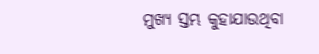ମୁଖ୍ୟ ସ୍ତମ୍ଭ କୁହାଯାଉଥିବା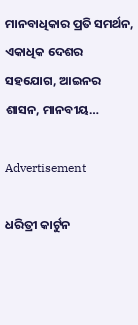ମାନବାଧିକାର ପ୍ରତି ସମର୍ଥନ, ଏକାଧିକ ଦେଶର ସହଯୋଗ, ଆଇନର ଶାସନ, ମାନବୀୟ…

Advertisement

ଧରିତ୍ରୀ କାର୍ଟୁନ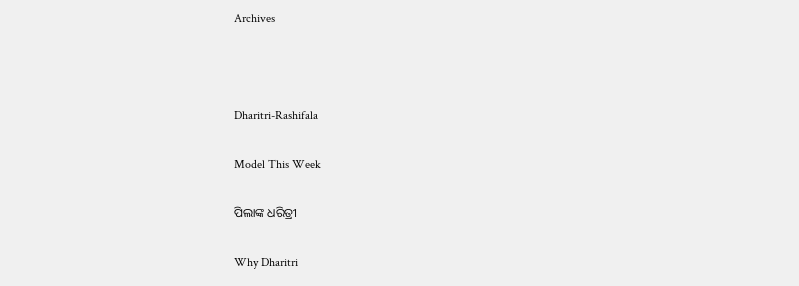Archives



Dharitri-Rashifala

Model This Week

ପିଲାଙ୍କ ଧରିତ୍ରୀ

Why Dharitri